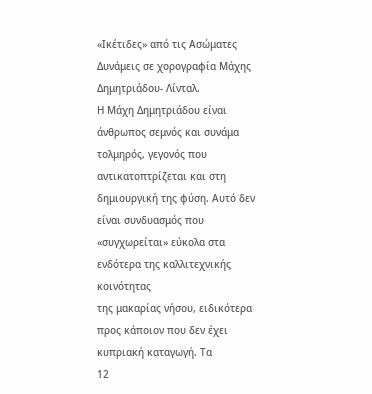«Ικέτιδες» από τις Ασώματες Δυνάμεις σε χορογραφία Μάχης Δημητριάδου- Λίνταλ.
Η Μάχη Δημητριάδου είναι άνθρωπος σεμνός και συνάμα
τολμηρός, γεγονός που αντικατοπτρίζεται και στη δημιουργική της φύση. Αυτό δεν
είναι συνδυασμός που «συγχωρείται» εύκολα στα ενδότερα της καλλιτεχνικής κοινότητας
της μακαρίας νήσου, ειδικότερα προς κάποιον που δεν έχει κυπριακή καταγωγή. Τα
12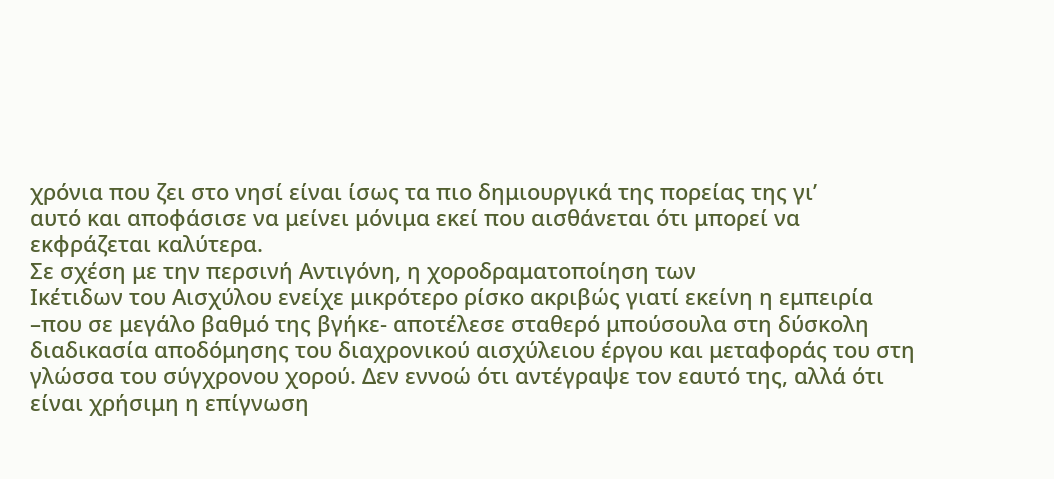χρόνια που ζει στο νησί είναι ίσως τα πιο δημιουργικά της πορείας της γι’
αυτό και αποφάσισε να μείνει μόνιμα εκεί που αισθάνεται ότι μπορεί να
εκφράζεται καλύτερα.
Σε σχέση με την περσινή Αντιγόνη, η χοροδραματοποίηση των
Ικέτιδων του Αισχύλου ενείχε μικρότερο ρίσκο ακριβώς γιατί εκείνη η εμπειρία
–που σε μεγάλο βαθμό της βγήκε- αποτέλεσε σταθερό μπούσουλα στη δύσκολη
διαδικασία αποδόμησης του διαχρονικού αισχύλειου έργου και μεταφοράς του στη
γλώσσα του σύγχρονου χορού. Δεν εννοώ ότι αντέγραψε τον εαυτό της, αλλά ότι
είναι χρήσιμη η επίγνωση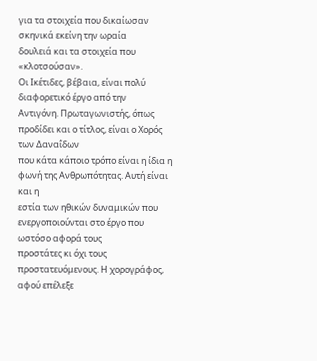για τα στοιχεία που δικαίωσαν σκηνικά εκείνη την ωραία
δουλειά και τα στοιχεία που «κλοτσούσαν».
Οι Ικέτιδες, βέβαια, είναι πολύ διαφορετικό έργο από την
Αντιγόνη. Πρωταγωνιστής, όπως προδίδει και ο τίτλος, είναι ο Χορός των Δαναΐδων
που κάτα κάποιο τρόπο είναι η ίδια η φωνή της Ανθρωπότητας. Αυτή είναι και η
εστία των ηθικών δυναμικών που ενεργοποιούνται στο έργο που ωστόσο αφορά τους
προστάτες κι όχι τους προστατευόμενους. Η χορογράφος, αφού επέλεξε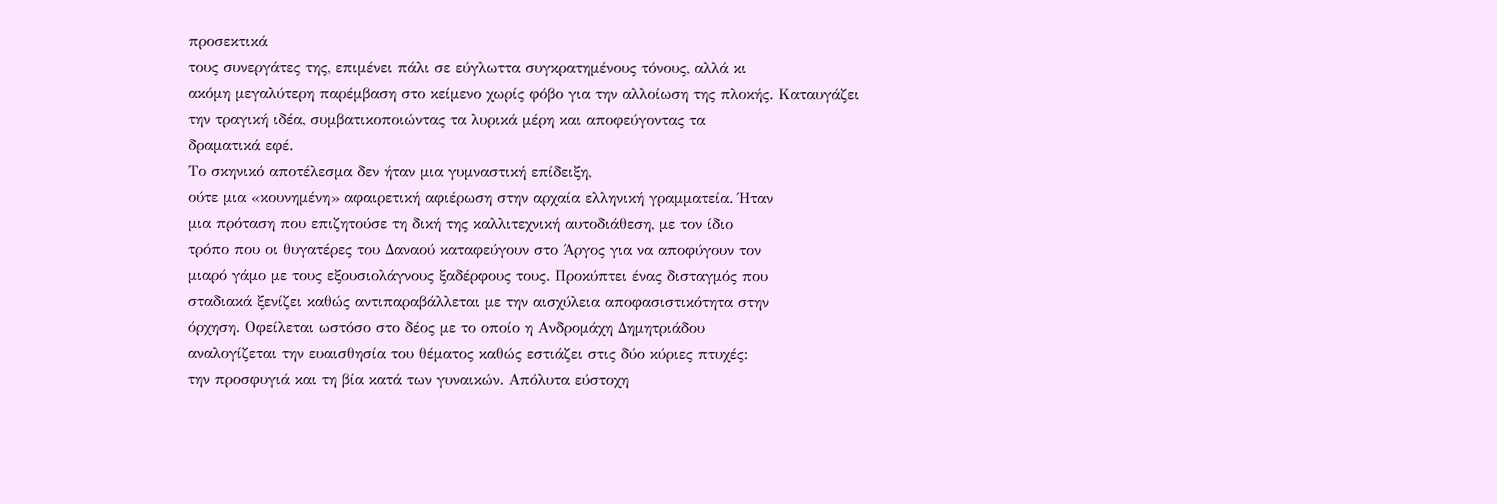προσεκτικά
τους συνεργάτες της, επιμένει πάλι σε εύγλωττα συγκρατημένους τόνους, αλλά κι
ακόμη μεγαλύτερη παρέμβαση στο κείμενο χωρίς φόβο για την αλλοίωση της πλοκής. Καταυγάζει
την τραγική ιδέα, συμβατικοποιώντας τα λυρικά μέρη και αποφεύγοντας τα
δραματικά εφέ.
Το σκηνικό αποτέλεσμα δεν ήταν μια γυμναστική επίδειξη,
ούτε μια «κουνημένη» αφαιρετική αφιέρωση στην αρχαία ελληνική γραμματεία. Ήταν
μια πρόταση που επιζητούσε τη δική της καλλιτεχνική αυτοδιάθεση, με τον ίδιο
τρόπο που οι θυγατέρες του Δαναού καταφεύγουν στο Άργος για να αποφύγουν τον
μιαρό γάμο με τους εξουσιολάγνους ξαδέρφους τους. Προκύπτει ένας δισταγμός που
σταδιακά ξενίζει καθώς αντιπαραβάλλεται με την αισχύλεια αποφασιστικότητα στην
όρχηση. Οφείλεται ωστόσο στο δέος με το οποίο η Ανδρομάχη Δημητριάδου
αναλογίζεται την ευαισθησία του θέματος καθώς εστιάζει στις δύο κύριες πτυχές:
την προσφυγιά και τη βία κατά των γυναικών. Απόλυτα εύστοχη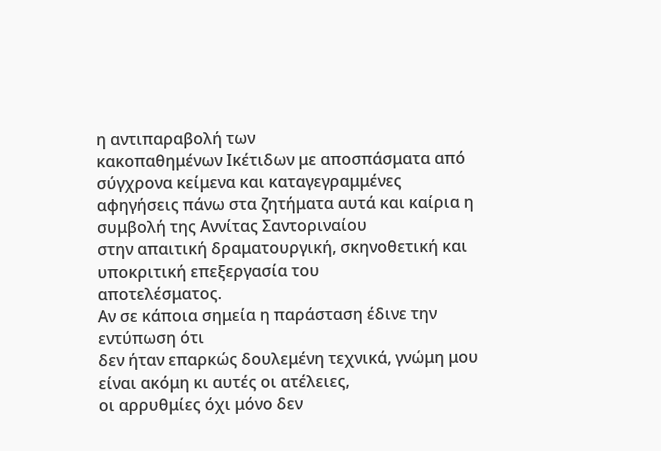η αντιπαραβολή των
κακοπαθημένων Ικέτιδων με αποσπάσματα από σύγχρονα κείμενα και καταγεγραμμένες
αφηγήσεις πάνω στα ζητήματα αυτά και καίρια η συμβολή της Αννίτας Σαντοριναίου
στην απαιτική δραματουργική, σκηνοθετική και υποκριτική επεξεργασία του
αποτελέσματος.
Αν σε κάποια σημεία η παράσταση έδινε την εντύπωση ότι
δεν ήταν επαρκώς δουλεμένη τεχνικά, γνώμη μου είναι ακόμη κι αυτές οι ατέλειες,
οι αρρυθμίες όχι μόνο δεν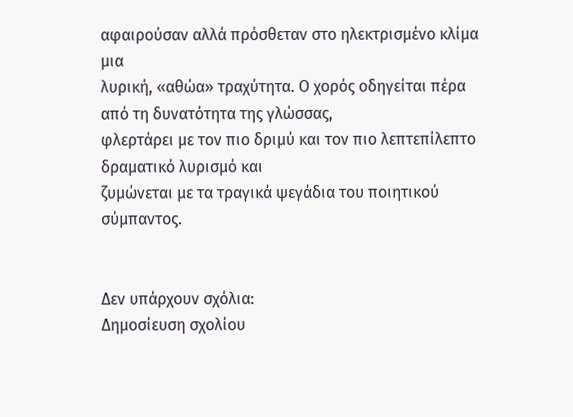αφαιρούσαν αλλά πρόσθεταν στο ηλεκτρισμένο κλίμα μια
λυρική, «αθώα» τραχύτητα. Ο χορός οδηγείται πέρα από τη δυνατότητα της γλώσσας,
φλερτάρει με τον πιο δριμύ και τον πιο λεπτεπίλεπτο δραματικό λυρισμό και
ζυμώνεται με τα τραγικά ψεγάδια του ποιητικού σύμπαντος.


Δεν υπάρχουν σχόλια:
Δημοσίευση σχολίου